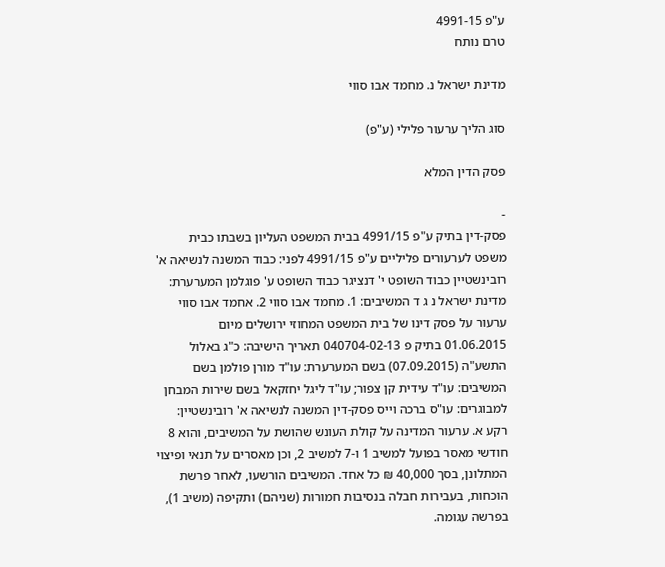ע"פ 4991-15
טרם נותח

מדינת ישראל נ. מחמד אבו סווי

סוג הליך ערעור פלילי (ע"פ)

פסק הדין המלא

-
פסק-דין בתיק ע"פ 4991/15 בבית המשפט העליון בשבתו כבית משפט לערעורים פליליים ע"פ 4991/15 לפני: כבוד המשנה לנשיאה א' רובינשטיין כבוד השופט י' דנציגר כבוד השופט ע' פוגלמן המערערת: מדינת ישראל נ ג ד המשיבים: 1. מחמד אבו סווי 2. אחמד אבו סווי ערעור על פסק דינו של בית המשפט המחוזי ירושלים מיום 01.06.2015 בתיק פ 040704-02-13 תאריך הישיבה: כ"ג באלול התשע"ה (07.09.2015) בשם המערערת: עו"ד מורן פולמן בשם המשיבים: עו"ד עידית קן צפור; עו"ד ליגל יחזקאל בשם שירות המבחן למבוגרים: עו"ס ברכה וייס פסק-דין המשנה לנשיאה א' רובינשטיין: רקע א. ערעור המדינה על קולת העונש שהושת על המשיבים, והוא 8 חודשי מאסר בפועל למשיב 1 ו-7 למשיב 2, וכן מאסרים על תנאי ופיצוי המתלונן, בסך 40,000 ₪ כל אחד. המשיבים הורשעו, לאחר פרשת הוכחות, בעבירות חבלה בנסיבות חמורות (שניהם) ותקיפה (משיב 1), בפרשה עגומה.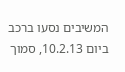המשיבים נסעו ברכב ביום 10.2.13, סמוך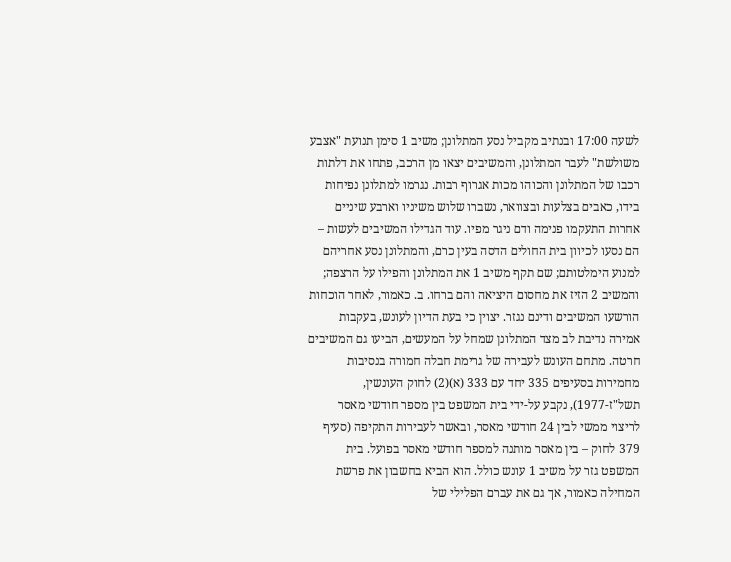לשעה 17:00 ובנתיב מקביל נסע המתלונן; משיב 1 סימן תנועת "אצבע משולשת" לעבר המתלונן, והמשיבים יצאו מן הרכב, פתחו את דלתות רכבו של המתלונן והכוהו מכות אגרוף רבות. נגרמו למתלונן נפיחות בידו, כאבים בצלעות ובצוואר, נשברו שלוש משיניו וארבע שיניים אחרות התעקמו פנימה ודם ניגר מפיו. עוד הגדילו המשיבים לעשות – הם נסעו לכיוון בית החולים הדסה בעין כרם, והמתלונן נסע אחריהם למנוע הימלטותם; שם תקף משיב 1 את המתלונן והפילו על הרצפה; והמשיב 2 הזיז את מחסום היציאה והם ברחו. ב. כאמור, לאחר הוכחות הורשעו המשיבים ודינם נגזר. יצוין כי בעת הדיון לעונש, בעקבות אמירה נדיבת לב מצד המתלונן שמחל על המעשים, הביעו גם המשיבים חרטה. מתחם העונש לעבירה של גרימת חבלה חמורה בנסיבות מחמירות בסעיפים 335 יחד עם 333 (א)(2) לחוק העונשין, תשל"ז-1977), נקבע על-ידי בית המשפט בין מספר חודשי מאסר לריצוי ממשי לבין 24 חודשי מאסר, ובאשר לעבירות התקיפה (סעיף 379 לחוק – בין מאסר מותנה למספר חודשי מאסר בפועל. בית המשפט גזר על משיב 1 עונש כולל. הוא הביא בחשבון את פרשת המחילה כאמור, אך גם את עברם הפלילי של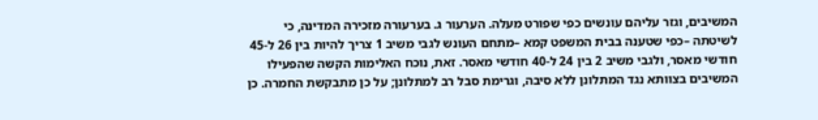המשיבים, וגזר עליהם עונשים כפי שפורט מעלה. הערעור ג. בערעורה מזכירה המדינה, כי לשיטתה –כפי שטענה בבית המשפט קמא –מתחם העונש לגבי משיב 1 צריך להיות בין 26 ל-45 חודשי מאסר, ולגבי משיב 2 בין 24 ל-40 חודשי מאסר. זאת, נוכח האלימות הקשה שהפעילו המשיבים בצוותא נגד המתלונן ללא סיבה, וגרימת סבל רב למתלונן; על כן מתבקשת החמרה. כן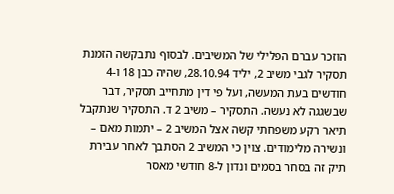הוזכר עברם הפלילי של המשיבים. לבסוף נתבקשה הזמנת תסקיר לגבי משיב 2, יליד 28.10.94, שהיה כבן 18 ו-4 חודשים בעת המעשה, ועל פי דין מתחייב תסקיר, דבר שבשגגה לא נעשה. התסקיר – משיב 2 ד. התסקיר שנתקבל תיאר רקע משפחתי קשה אצל המשיב 2 – יתמות מאם – ונשירה מלימודים. צוין כי המשיב 2 הסתבך לאחר עבירת תיק זה בסחר בסמים ונדון ל-8 חודשי מאסר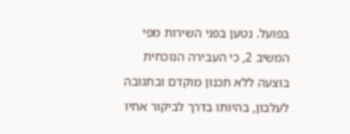בפועל. נטען בפני השירות מפי המשיב 2, כי העבירה הנוכחית בוצעה ללא תכנון מוקדם ובתגובה לעלבון, בהיותו בדרך לביקור אחיו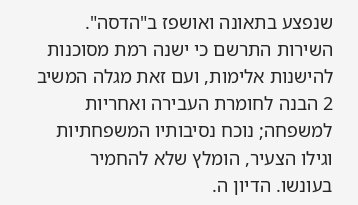שנפצע בתאונה ואושפז ב"הדסה". השירות התרשם כי ישנה רמת מסוכנות להישנות אלימות, ועם זאת מגלה המשיב 2 הבנה לחומרת העבירה ואחריות למשפחה; נוכח נסיבותיו המשפחתיות וגילו הצעיר, הומלץ שלא להחמיר בעונשו. הדיון ה.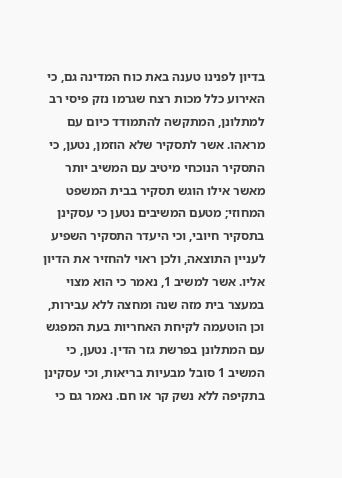בדיון לפנינו טענה באת כוח המדינה גם, כי האירוע כלל מכות רצח שגרמו נזק פיסי רב למתלונן, המתקשה להתמודד כיום עם מראהו. אשר לתסקיר שלא הוזמן, נטען, כי התסקיר הנוכחי מיטיב עם המשיב יותר מאשר אילו הוגש תסקיר בבית המשפט המחוזי; מטעם המשיבים נטען כי עסקינן בתסקיר חיובי, וכי היעדר התסקיר השפיע לעניין התוצאה, ולכן ראוי להחזיר את הדיון אליו. אשר למשיב 1, נאמר כי הוא מצוי במעצר בית מזה שנה ומחצה ללא עבירות, וכן הוטעמה לקיחת האחריות בעת המפגש עם המתלונן בפרשת גזר הדין. נטען, כי המשיב 1 סובל מבעיות בריאות, וכי עסקינן בתקיפה ללא נשק קר או חם. נאמר גם כי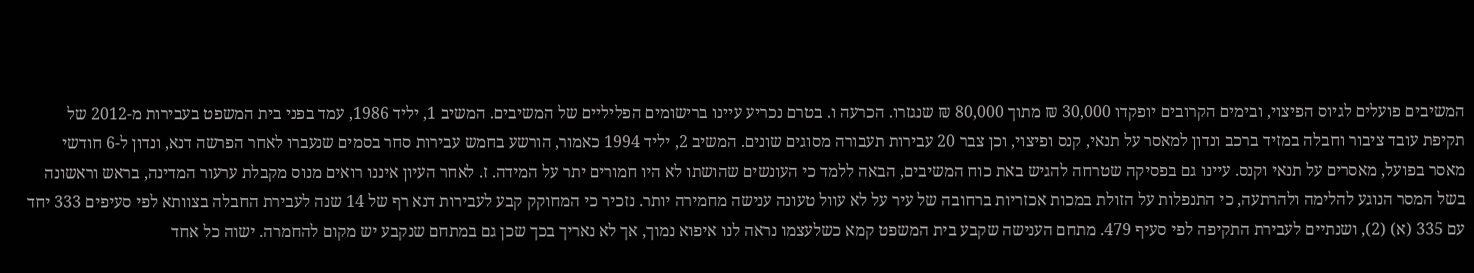המשיבים פועלים לגיוס הפיצוי, ובימים הקרובים יופקדו 30,000 ₪ מתוך 80,000 ₪ שנגזרו. הכרעה ו. בטרם נכריע עיינו ברישומים הפליליים של המשיבים. המשיב 1, יליד 1986, עמד בפני בית המשפט בעבירות מ-2012 של תקיפת עובד ציבור וחבלה במזיד ברכב ונדון למאסר על תנאי, קנס ופיצוי, וכן צבר 20 עבירות תעבורה מסוגים שונים. המשיב 2, יליד 1994 כאמור, הורשע בחמש עבירות סחר בסמים שנעברו לאחר הפרשה דנא, ונדון ל-6 חודשי מאסר בפועל, מאסרים על תנאי וקנס. עיינו גם בפסיקה שטרחה להגיש באת כוח המשיבים, הבאה ללמד כי העונשים שהושתו לא היו חמורים יתר על המידה. ז. לאחר העיון איננו רואים מנוס מקבלת ערעור המדינה, בראש וראשונה בשל המסר הנוגע להלימה ולהרתעה, כי התנפלות על הזולת במכות אכזריות ברחובה של עיר על לא עוול טעונה ענישה מחמירה יותר. נזכיר כי המחוקק קבע לעבירות דנא רף של 14 שנה לעבירת החבלה בצוותא לפי סעיפים 333 יחד עם 335 (א) (2), ושנתיים לעבירת התקיפה לפי סעיף 479. מתחם הענישה שקבע בית המשפט קמא כשלעצמו נראה לנו איפוא נמוך, אך לא נאריך בכך שכן גם במתחם שנקבע יש מקום להחמרה. ישוה כל אחד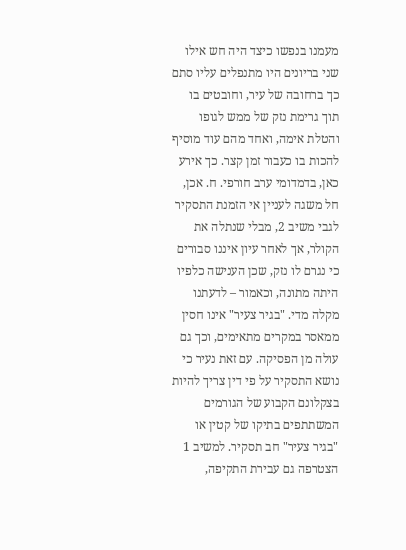מעמנו בנפשו כיצד היה חש אילו שני בריונים היו מתנפלים עליו סתם כך ברחובה של עיר, וחובטים בו תוך גרימת נזק של ממש לגופו והטלת אימה, ואחד מהם עוד מוסיף להכות בו כעבור זמן קצר. כך אירע כאן, בדמדומי ערב חורפי. ח. אכן, חל משגה לעניין אי הזמנת התסקיר לגבי משיב 2, מבלי שנתלה את הקולר, אך לאחר עיון איננו סבורים כי נגרם לו נזק, שכן הענישה כלפיו היתה מתונה, וכאמור – לדעתנו מקלה מדי. "בגיר צעיר" אינו חסין ממאסר במקרים מתאימים, וכך גם עולה מן הפסיקה. עם זאת נעיר כי נושא התסקיר על פי דין צריך להיות בצקלונם הקבוע של הגורמים המשתתפים בתיקו של קטין או "בגיר צעיר" חב תסקיר. למשיב 1 הצטרפה גם עבירת התקיפה,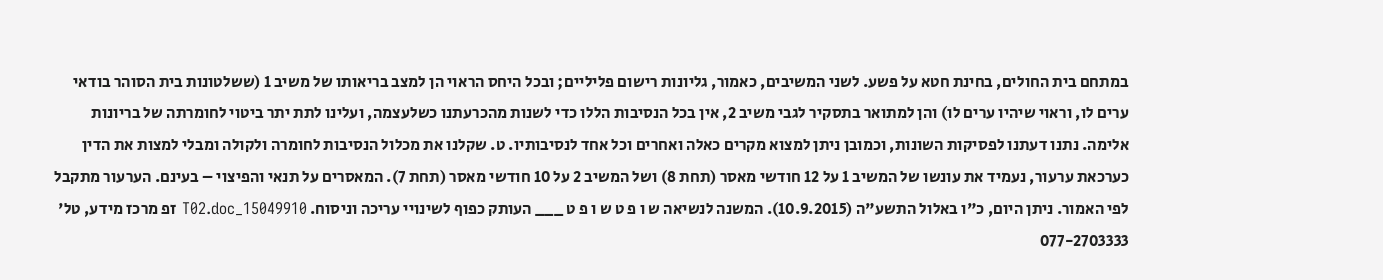במתחם בית החולים, בחינת חטא על פשע. לשני המשיבים, כאמור, גליונות רישום פליליים; ובכל היחס הראוי הן למצב בריאותו של משיב 1 (ששלטונות בית הסוהר בודאי ערים לו, וראוי שיהיו ערים לו) והן למתואר בתסקיר לגבי משיב 2, אין בכל הנסיבות הללו כדי לשנות מהכרעתנו כשלעצמה, ועלינו לתת יתר ביטוי לחומרתה של בריונות אלימה. נתנו דעתנו לפסיקות השונות, וכמובן ניתן למצוא מקרים כאלה ואחרים וכל אחד לנסיבותיו. ט. שקלנו את מכלול הנסיבות לחומרה ולקולה ומבלי למצות את הדין כערכאת ערעור, נעמיד את עונשו של המשיב 1 על 12 חודשי מאסר (תחת 8) ושל המשיב 2 על 10 חודשי מאסר (תחת 7). המאסרים על תנאי והפיצוי – בעינם. הערעור מתקבל לפי האמור. ניתן היום, כ"ו באלול התשע"ה (10.9.2015). המשנה לנשיאה ש ו פ ט ש ו פ ט ___ העותק כפוף לשינויי עריכה וניסוח. 15049910_T02.doc זפ מרכז מידע, טל' 077-2703333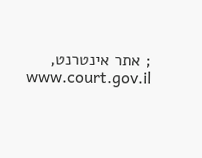; אתר אינטרנט, www.court.gov.il